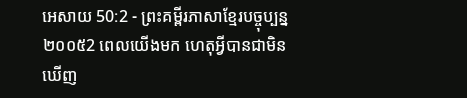អេសាយ 50:2 - ព្រះគម្ពីរភាសាខ្មែរបច្ចុប្បន្ន ២០០៥2 ពេលយើងមក ហេតុអ្វីបានជាមិនឃើញ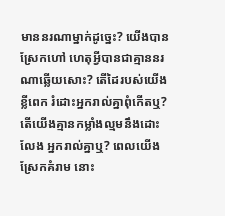មាននរណាម្នាក់ដូច្នេះ? យើងបានស្រែកហៅ ហេតុអ្វីបានជាគ្មាននរណាឆ្លើយសោះ? តើដៃរបស់យើងខ្លីពេក រំដោះអ្នករាល់គ្នាពុំកើតឬ? តើយើងគ្មានកម្លាំងល្មមនឹងដោះលែង អ្នករាល់គ្នាឬ? ពេលយើងស្រែកគំរាម នោះ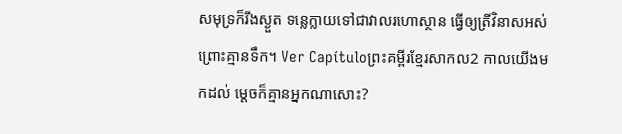សមុទ្រក៏រីងស្ងួត ទន្លេក្លាយទៅជាវាលរហោស្ថាន ធ្វើឲ្យត្រីវិនាសអស់ ព្រោះគ្មានទឹក។ Ver Capítuloព្រះគម្ពីរខ្មែរសាកល2 កាលយើងមកដល់ ម្ដេចក៏គ្មានអ្នកណាសោះ?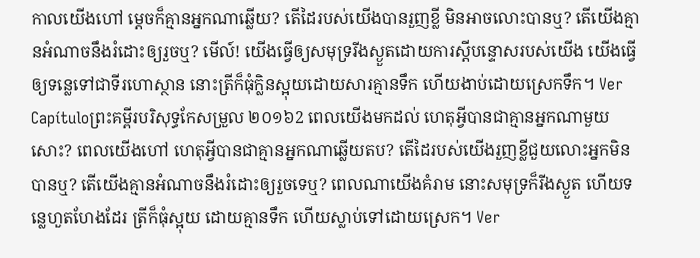កាលយើងហៅ ម្ដេចក៏គ្មានអ្នកណាឆ្លើយ? តើដៃរបស់យើងបានរួញខ្លី មិនអាចលោះបានឬ? តើយើងគ្មានអំណាចនឹងរំដោះឲ្យរួចឬ? មើល៍! យើងធ្វើឲ្យសមុទ្ររីងស្ងួតដោយការស្ដីបន្ទោសរបស់យើង យើងធ្វើឲ្យទន្លេទៅជាទីរហោស្ថាន នោះត្រីក៏ធុំក្លិនស្អុយដោយសារគ្មានទឹក ហើយងាប់ដោយស្រេកទឹក។ Ver Capítuloព្រះគម្ពីរបរិសុទ្ធកែសម្រួល ២០១៦2 ពេលយើងមកដល់ ហេតុអ្វីបានជាគ្មានអ្នកណាមួយសោះ? ពេលយើងហៅ ហេតុអ្វីបានជាគ្មានអ្នកណាឆ្លើយតប? តើដៃរបស់យើងរួញខ្លីជួយលោះអ្នកមិនបានឬ? តើយើងគ្មានអំណាចនឹងរំដោះឲ្យរួចទេឬ? ពេលណាយើងគំរាម នោះសមុទ្រក៏រីងស្ងួត ហើយទន្លេហួតហែងដែរ ត្រីក៏ធុំស្អុយ ដោយគ្មានទឹក ហើយស្លាប់ទៅដោយស្រេក។ Ver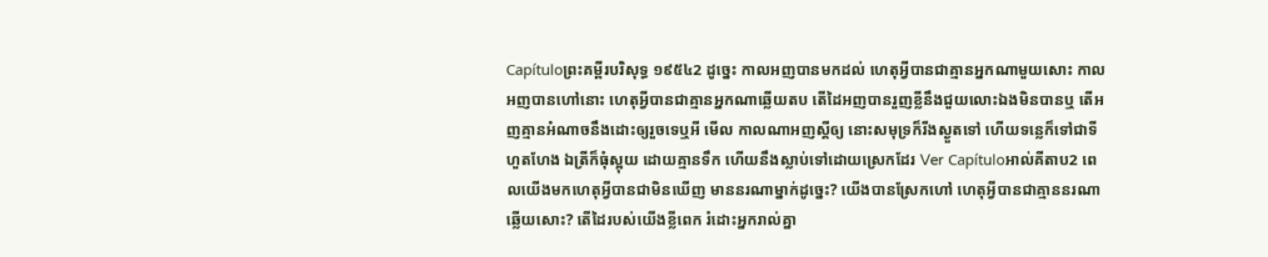Capítuloព្រះគម្ពីរបរិសុទ្ធ ១៩៥៤2 ដូច្នេះ កាលអញបានមកដល់ ហេតុអ្វីបានជាគ្មានអ្នកណាមួយសោះ កាលអញបានហៅនោះ ហេតុអ្វីបានជាគ្មានអ្នកណាឆ្លើយតប តើដៃអញបានរួញខ្លីនឹងជួយលោះឯងមិនបានឬ តើអញគ្មានអំណាចនឹងដោះឲ្យរួចទេឬអី មើល កាលណាអញស្តីឲ្យ នោះសមុទ្រក៏រីងស្ងួតទៅ ហើយទន្លេក៏ទៅជាទីហួតហែង ឯត្រីក៏ធុំស្អុយ ដោយគ្មានទឹក ហើយនឹងស្លាប់ទៅដោយស្រេកដែរ Ver Capítuloអាល់គីតាប2 ពេលយើងមកហេតុអ្វីបានជាមិនឃើញ មាននរណាម្នាក់ដូច្នេះ? យើងបានស្រែកហៅ ហេតុអ្វីបានជាគ្មាននរណាឆ្លើយសោះ? តើដៃរបស់យើងខ្លីពេក រំដោះអ្នករាល់គ្នា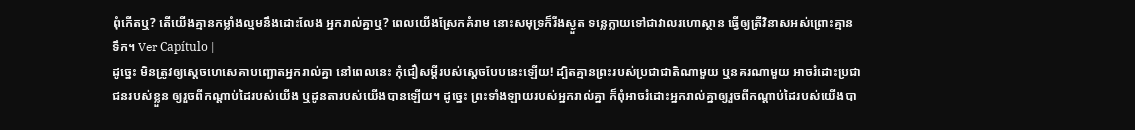ពុំកើតឬ? តើយើងគ្មានកម្លាំងល្មមនឹងដោះលែង អ្នករាល់គ្នាឬ? ពេលយើងស្រែកគំរាម នោះសមុទ្រក៏រីងស្ងួត ទន្លេក្លាយទៅជាវាលរហោស្ថាន ធ្វើឲ្យត្រីវិនាសអស់ព្រោះគ្មានទឹក។ Ver Capítulo |
ដូច្នេះ មិនត្រូវឲ្យស្ដេចហេសេគាបញ្ឆោតអ្នករាល់គ្នា នៅពេលនេះ កុំជឿសម្ដីរបស់ស្ដេចបែបនេះឡើយ! ដ្បិតគ្មានព្រះរបស់ប្រជាជាតិណាមួយ ឬនគរណាមួយ អាចរំដោះប្រជាជនរបស់ខ្លួន ឲ្យរួចពីកណ្ដាប់ដៃរបស់យើង ឬដូនតារបស់យើងបានឡើយ។ ដូច្នេះ ព្រះទាំងឡាយរបស់អ្នករាល់គ្នា ក៏ពុំអាចរំដោះអ្នករាល់គ្នាឲ្យរួចពីកណ្ដាប់ដៃរបស់យើងបា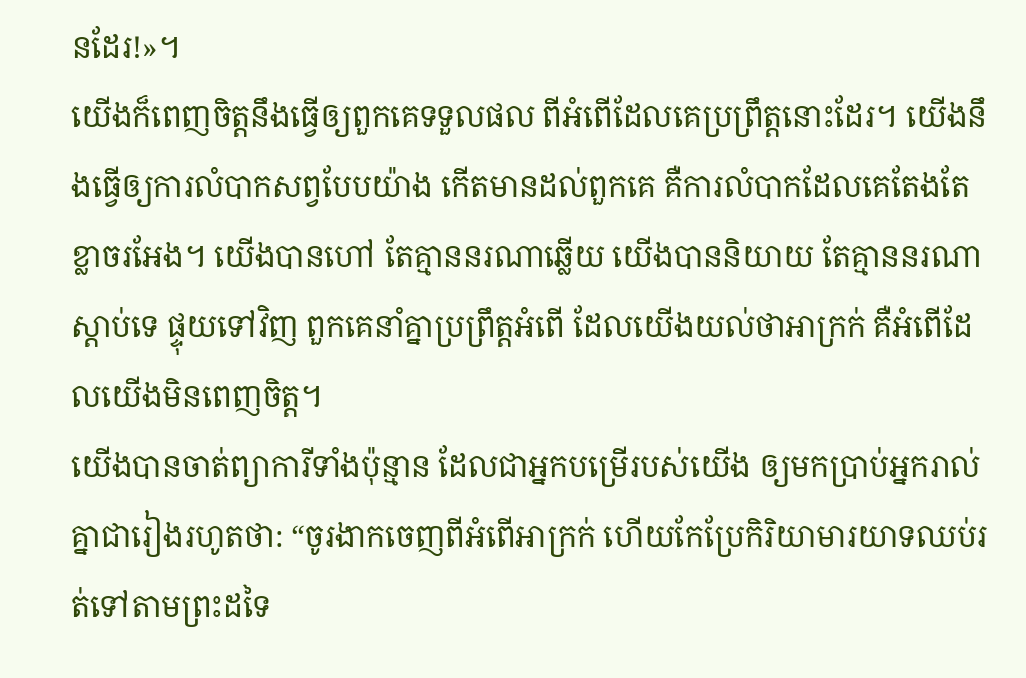នដែរ!»។
យើងក៏ពេញចិត្តនឹងធ្វើឲ្យពួកគេទទួលផល ពីអំពើដែលគេប្រព្រឹត្តនោះដែរ។ យើងនឹងធ្វើឲ្យការលំបាកសព្វបែបយ៉ាង កើតមានដល់ពួកគេ គឺការលំបាកដែលគេតែងតែខ្លាចរអែង។ យើងបានហៅ តែគ្មាននរណាឆ្លើយ យើងបាននិយាយ តែគ្មាននរណាស្ដាប់ទេ ផ្ទុយទៅវិញ ពួកគេនាំគ្នាប្រព្រឹត្តអំពើ ដែលយើងយល់ថាអាក្រក់ គឺអំពើដែលយើងមិនពេញចិត្ត។
យើងបានចាត់ព្យាការីទាំងប៉ុន្មាន ដែលជាអ្នកបម្រើរបស់យើង ឲ្យមកប្រាប់អ្នករាល់គ្នាជារៀងរហូតថា: “ចូរងាកចេញពីអំពើអាក្រក់ ហើយកែប្រែកិរិយាមារយាទឈប់រត់ទៅតាមព្រះដទៃ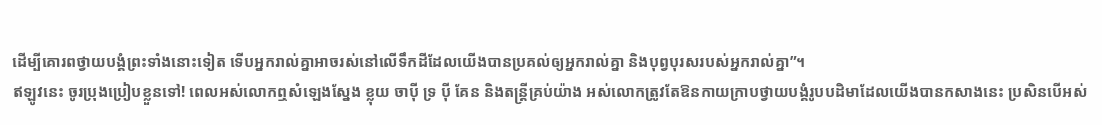ដើម្បីគោរពថ្វាយបង្គំព្រះទាំងនោះទៀត ទើបអ្នករាល់គ្នាអាចរស់នៅលើទឹកដីដែលយើងបានប្រគល់ឲ្យអ្នករាល់គ្នា និងបុព្វបុរសរបស់អ្នករាល់គ្នា”។
ឥឡូវនេះ ចូរប្រុងប្រៀបខ្លួនទៅ! ពេលអស់លោកឮសំឡេងស្នែង ខ្លុយ ចាប៉ី ទ្រ ប៉ី គែន និងតន្ត្រីគ្រប់យ៉ាង អស់លោកត្រូវតែឱនកាយក្រាបថ្វាយបង្គំរូបបដិមាដែលយើងបានកសាងនេះ ប្រសិនបើអស់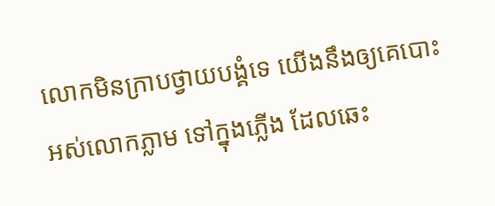លោកមិនក្រាបថ្វាយបង្គំទេ យើងនឹងឲ្យគេបោះអស់លោកភ្លាម ទៅក្នុងភ្លើង ដែលឆេះ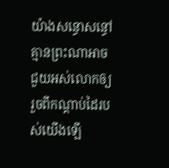យ៉ាងសន្ធោសន្ធៅ គ្មានព្រះណាអាចជួយអស់លោកឲ្យរួចពីកណ្ដាប់ដៃរបស់យើងឡើ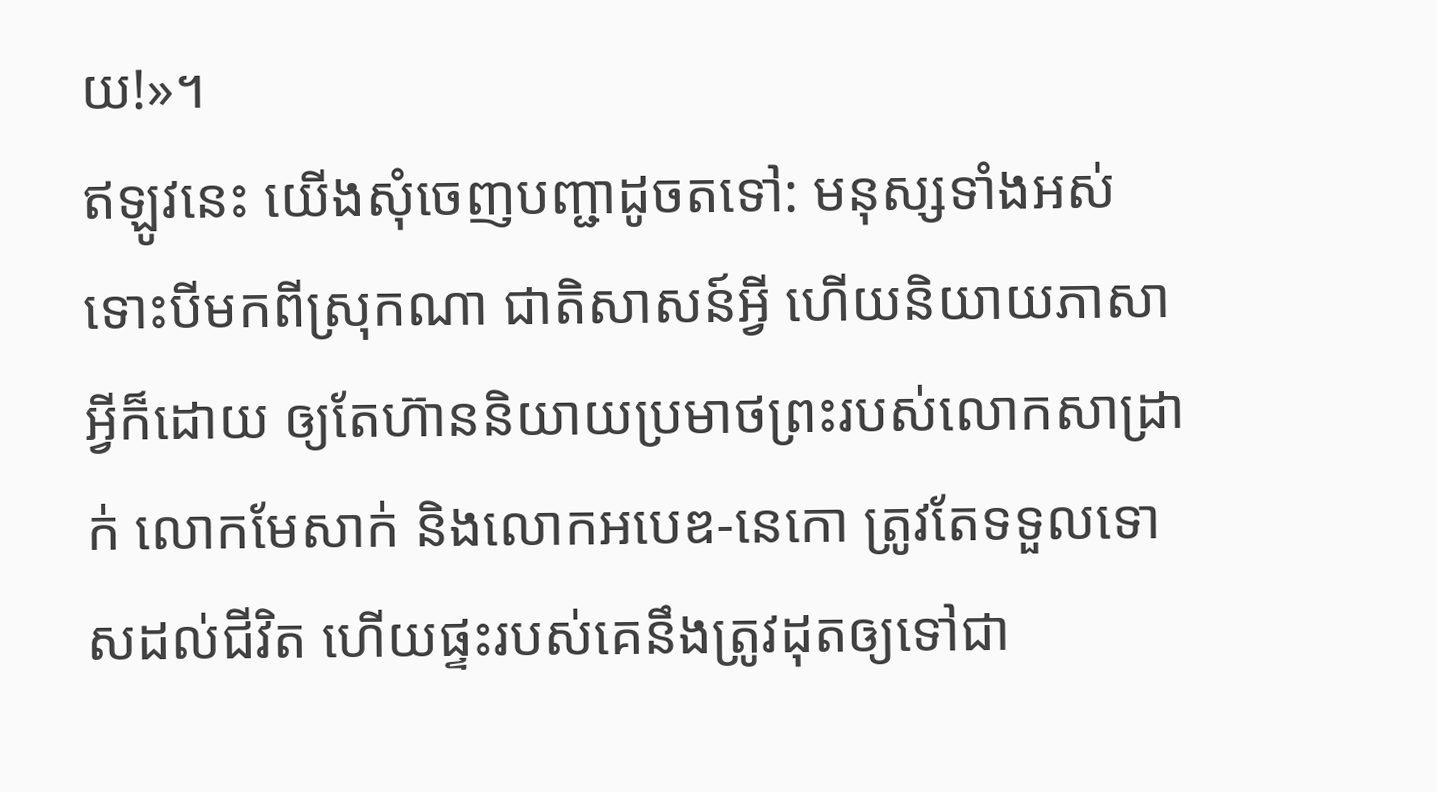យ!»។
ឥឡូវនេះ យើងសុំចេញបញ្ជាដូចតទៅ: មនុស្សទាំងអស់ ទោះបីមកពីស្រុកណា ជាតិសាសន៍អ្វី ហើយនិយាយភាសាអ្វីក៏ដោយ ឲ្យតែហ៊ាននិយាយប្រមាថព្រះរបស់លោកសាដ្រាក់ លោកមែសាក់ និងលោកអបេឌ-នេកោ ត្រូវតែទទួលទោសដល់ជីវិត ហើយផ្ទះរបស់គេនឹងត្រូវដុតឲ្យទៅជា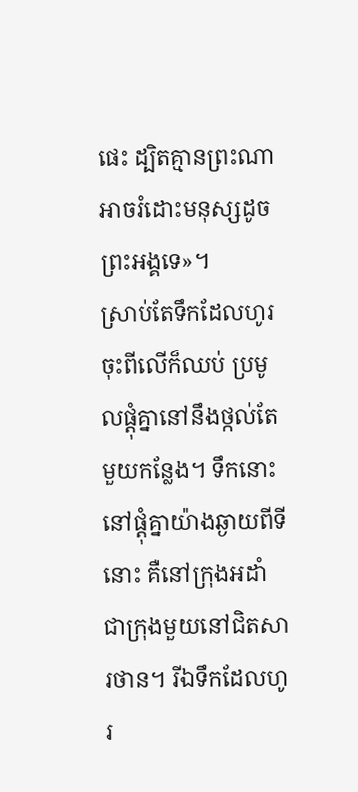ផេះ ដ្បិតគ្មានព្រះណាអាចរំដោះមនុស្សដូចព្រះអង្គទេ»។
ស្រាប់តែទឹកដែលហូរចុះពីលើក៏ឈប់ ប្រមូលផ្ដុំគ្នានៅនឹងថ្កល់តែមួយកន្លែង។ ទឹកនោះនៅផ្ដុំគ្នាយ៉ាងឆ្ងាយពីទីនោះ គឺនៅក្រុងអដាំ ជាក្រុងមួយនៅជិតសារថាន។ រីឯទឹកដែលហូរ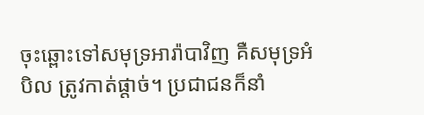ចុះឆ្ពោះទៅសមុទ្រអារ៉ាបាវិញ គឺសមុទ្រអំបិល ត្រូវកាត់ផ្ដាច់។ ប្រជាជនក៏នាំ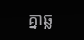គ្នាឆ្ល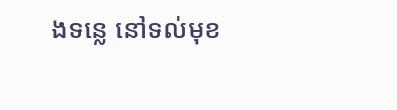ងទន្លេ នៅទល់មុខ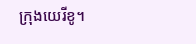ក្រុងយេរីខូ។